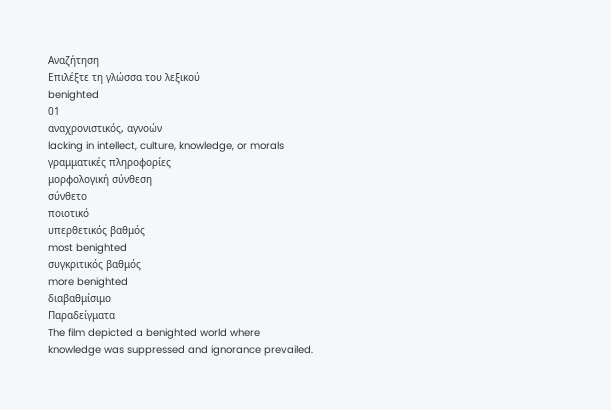Αναζήτηση
Επιλέξτε τη γλώσσα του λεξικού
benighted
01
αναχρονιστικός, αγνοών
lacking in intellect, culture, knowledge, or morals
γραμματικές πληροφορίες
μορφολογική σύνθεση
σύνθετο
ποιοτικό
υπερθετικός βαθμός
most benighted
συγκριτικός βαθμός
more benighted
διαβαθμίσιμο
Παραδείγματα
The film depicted a benighted world where knowledge was suppressed and ignorance prevailed.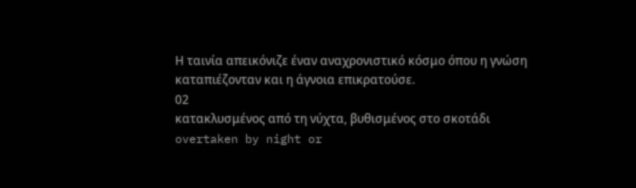Η ταινία απεικόνιζε έναν αναχρονιστικό κόσμο όπου η γνώση καταπιέζονταν και η άγνοια επικρατούσε.
02
κατακλυσμένος από τη νύχτα, βυθισμένος στο σκοτάδι
overtaken by night or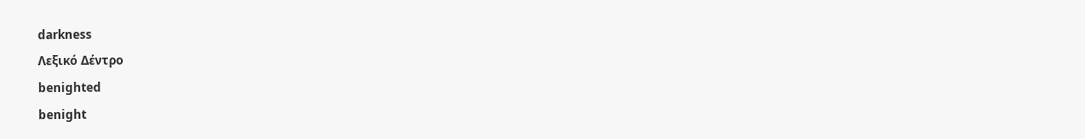darkness
Λεξικό Δέντρο
benighted
benight